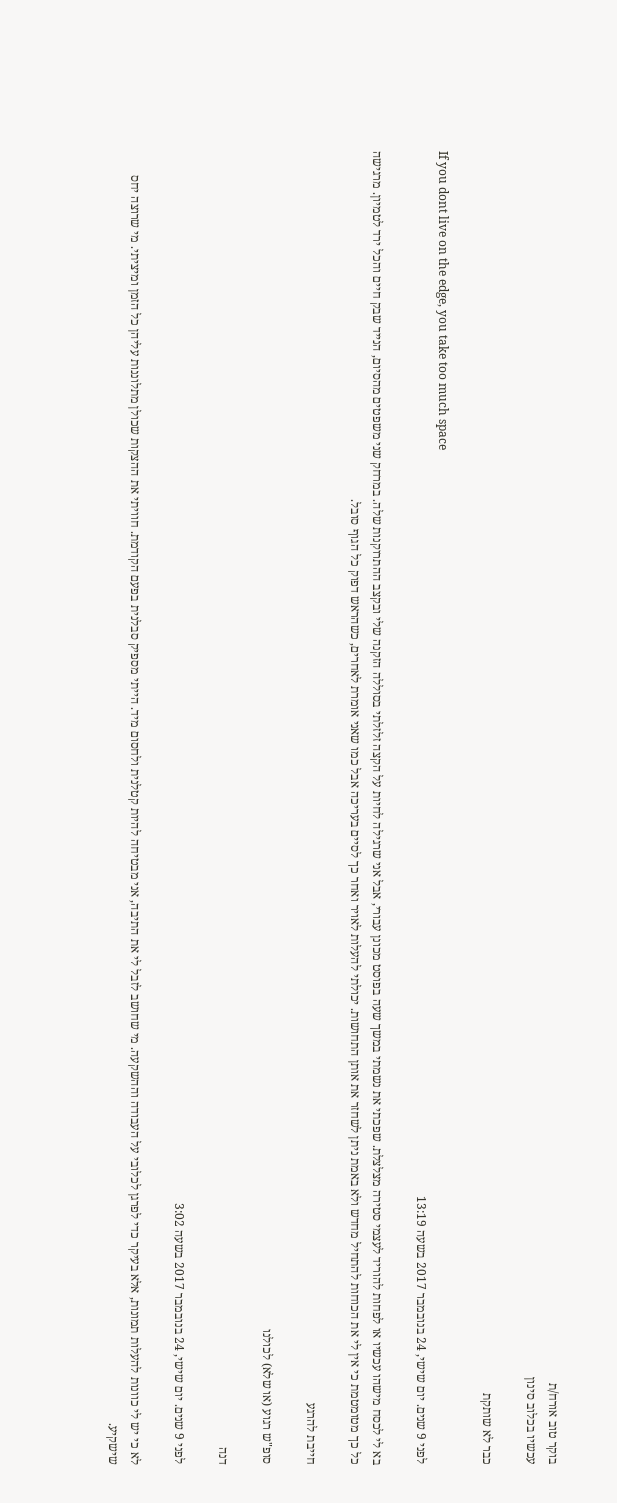בוקר טוב אורח/ת
עכשיו בכלוב סינון

כבר לא שותקת

If you dont live on the edge, you take too much space
לפני 9 שנים. יום שישי, 24 בנובמבר 2017 בשעה 13:19

בא לי לכסח מישהו עכשיו או לפחות להוריד לעצמי סטירה מצלצלת. שפכתי את נשמתי במשך שעה בפוסט מכונן עבורי, אבל אני שרגילה לחיות על הקצה זלזלתי בסוללה הזקנה שלי ובקצב ההתרוקנות שלה. במרחק שני משפטים מהסיום, הנייד שבק חיים והכל ירד לטמיון. מרגישה כל כך מטומטמת כי אין לי את הכוחות להתחיל מחדש ולא באמת ניתן לשחזר את אותן התחושות. יכולתי להעלות לאויר ואחר כך לסיים בעריכה אבל כמו שאני אומרת לאחרים, כשהראש דפוק כל הגוף סובל.

חייבת להרגע

סופ"ש רגוע (או שלא) לכולנו

דנה

לפני 9 שנים. יום שישי, 24 בנובמבר 2017 בשעה 3:02

לא כי יש לי כוונות להעלות תמונות, אלא בעיקר כדי לפרגן לכלובי על העבודה וההשקעה. מי שחושב לזבל לי את התיבה, אני מבטיחה להיות קטלנית ולחסום מיד. הייתי מספיק סבלנית בפעם הקודמת. חוויתי את ההצקות שכולן מתלוננות עליהן כל הזמן ומיציתי. מי שרוצה יחס שישקיע.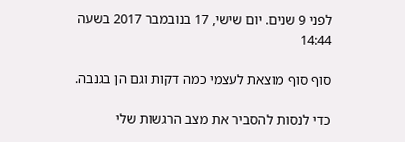לפני 9 שנים. יום שישי, 17 בנובמבר 2017 בשעה 14:44

סוף סוף מוצאת לעצמי כמה דקות וגם הן בגנבה.

כדי לנסות להסביר את מצב הרגשות שלי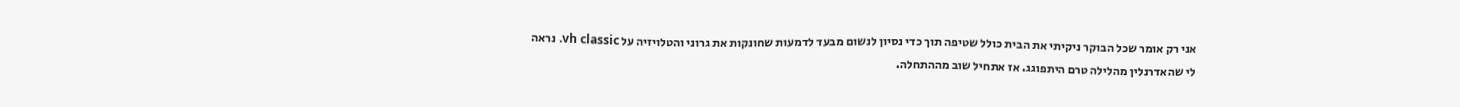אני רק אומר שכל הבוקר ניקיתי את הבית כולל שטיפה תוך כדי נסיון לנשום מבעד לדמעות שחונקות את גרוני והטלויזיה על vh classic. נראה לי שהאדרנלין מהלילה טרם היתפוגג. אז אתחיל שוב מההתחלה.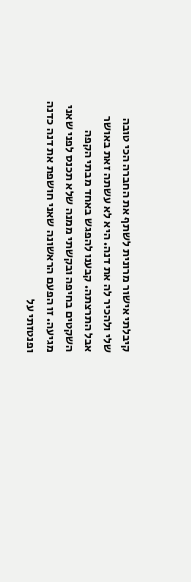קיבלתי אישור מרונית לשתף את החברה הכי טובה שלי ולהכיר לה את דנה. היא לא עשתה זאת באושר אבל התרצתה. קבענו להפגש באחד מבתי הקפה השקטים בחיפה ובקשתי ממנה שלא תכנס לפני שאני מגיעה. זו הפעם הראשונה שאני חושפת את דנה כדנה ופנטזתי על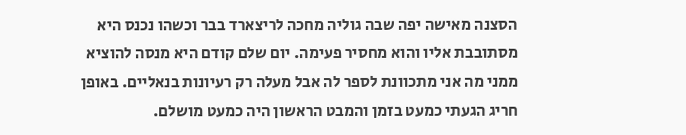הסצנה מאישה יפה שבה גוליה מחכה לריצארד בבר וכשהו נכנס היא מסתובבת אליו והוא מחסיר פעימה. יום שלם קודם היא מנסה להוציא ממני מה אני מתכוונת לספר לה אבל מעלה רק רעיונות בנאליים. באופן חריג הגעתי כמעט בזמן והמבט הראשון היה כמעט מושלם.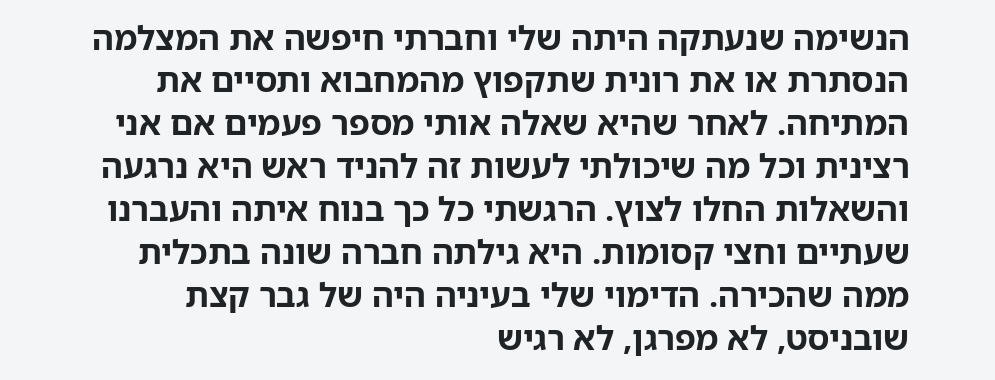הנשימה שנעתקה היתה שלי וחברתי חיפשה את המצלמה הנסתרת או את רונית שתקפוץ מהמחבוא ותסיים את המתיחה. לאחר שהיא שאלה אותי מספר פעמים אם אני רצינית וכל מה שיכולתי לעשות זה להניד ראש היא נרגעה והשאלות החלו לצוץ. הרגשתי כל כך בנוח איתה והעברנו שעתיים וחצי קסומות. היא גילתה חברה שונה בתכלית ממה שהכירה. הדימוי שלי בעיניה היה של גבר קצת שובניסט, לא מפרגן, לא רגיש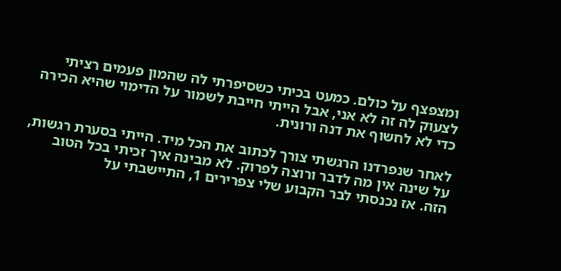ומצפצף על כולם. כמעט בכיתי כשסיפרתי לה שהמון פעמים רציתי לצעוק לה זה לא אני, אבל הייתי חייבת לשמור על הדימוי שהיא הכירה כדי לא לחשוף את דנה ורונית.

לאחר שנפרדנו הרגשתי צורך לכתוב את הכל מיד. הייתי בסערת רגשות, על שינה אין מה לדבר ורוצה לפרוק. לא מבינה איך זכיתי בכל הטוב הזה. אז נכנסתי לבר הקבוע שלי צפרירים 1, התיישבתי על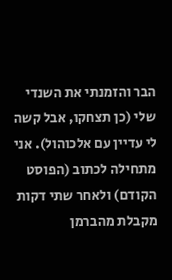הבר והזמנתי את השנדי שלי (כן תצחקו, אבל קשה לי עדיין עם אלכוהול). אני מתחילה לכתוב (הפוסט הקודם) ולאחר שתי דקות מקבלת מהברמן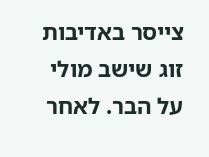צייסר באדיבות זוג שישב מולי על הבר. לאחר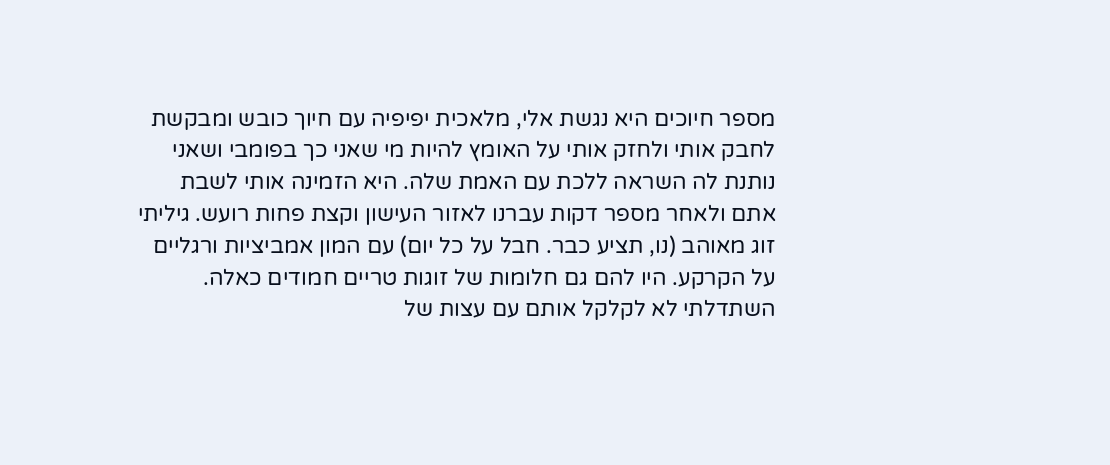מספר חיוכים היא נגשת אלי, מלאכית יפיפיה עם חיוך כובש ומבקשת לחבק אותי ולחזק אותי על האומץ להיות מי שאני כך בפומבי ושאני נותנת לה השראה ללכת עם האמת שלה. היא הזמינה אותי לשבת אתם ולאחר מספר דקות עברנו לאזור העישון וקצת פחות רועש. גיליתי זוג מאוהב (נו, תציע כבר. חבל על כל יום) עם המון אמביציות ורגליים על הקרקע. היו להם גם חלומות של זוגות טריים חמודים כאלה. השתדלתי לא לקלקל אותם עם עצות של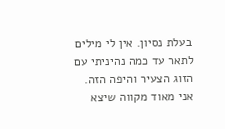בעלת נסיון. אין לי מילים לתאר עד כמה נהיניתי עם הזוג הצעיר והיפה הזה. אני מאוד מקווה שיצא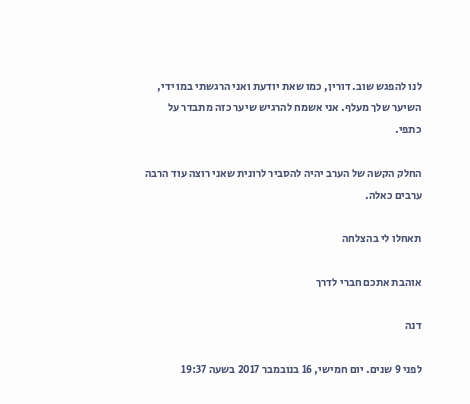לנו להפגש שוב. דורין, כמו שאת יודעת ואני הרגשתי במו ידי, השיער שלך מעלף. אני אשמח להרגיש שיער כזה מתבדר על כתפי.

החלק הקשה של הערב יהיה להסביר לרונית שאני רוצה עוד הרבה ערבים כאלה.

תאחלו לי בהצלחה

אוהבת אתכם חברי לדרך

דנה

לפני 9 שנים. יום חמישי, 16 בנובמבר 2017 בשעה 19:37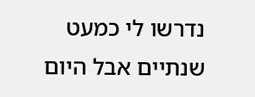נדרשו לי כמעט שנתיים אבל היום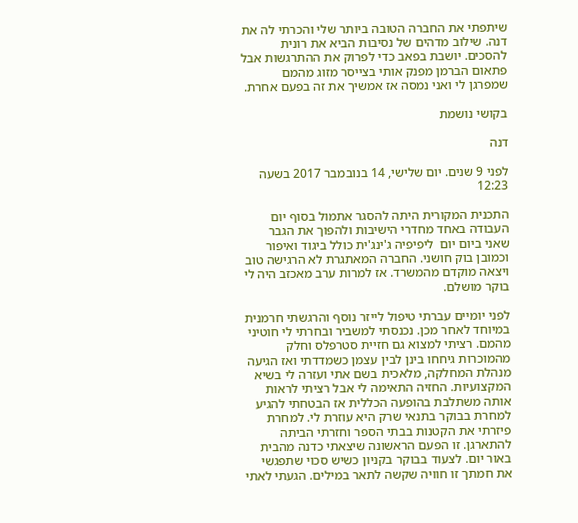שיתפתי את החברה הטובה ביותר שלי והכרתי לה את דנה. שילוב מדהים של נסיבות הביא את רונית להסכים. יושבת בפאב כדי לפרוק את ההתרגשות אבל פתאום הברמן מפנק אותי בצייסר מזוג מהמם שמפרגן לי ואני נמסה אז אמשיך את זה בפעם אחרת.

בקושי נושמת

דנה

לפני 9 שנים. יום שלישי, 14 בנובמבר 2017 בשעה 12:23

התכנית המקורית היתה להסגר אתמול בסוף יום העבודה באחד מחדרי הישיבות ולהפוך את הגבר שאני ביום יום  ליפיפיה ג'ינג'ית כולל ביגוד ואיפור וכמובן בוק חושני. החברה המאתגרת לא הרגישה טוב ויצאה מוקדם מהמשרד. אז למרות ערב מאכזב היה לי בוקר מושלם.

לפני יומיים עברתי טיפול לייזר נוסף והרגשתי חרמנית במיוחד לאחר מכן. נכנסתי למשביר ובחרתי לי חוטיני מהמם. רציתי למצוא גם חזיית סטרפלס וחלק מהמוכרות גיחחו בינן לבין עצמן כשמדדתי ואז הגיעה מנהלת המחלקה, מלאכית בשם אתי ועזרה לי בשיא המקצועיות. החזיה התאימה לי אבל רציתי לראות אותה משתלבת בהופעה הכללית אז הבטחתי להגיע למחרת בבוקר בתנאי שרק היא עוזרת לי. למחרת פיזרתי את הקטנות בבתי הספר וחזרתי הביתה להתארגן. זו הפעם הראשונה שיצאתי כדנה מהבית באור יום. לצעוד בבוקר בקניון כשיש סכוי שתפגשי את חמתך זו חוויה שקשה לתאר במילים. הגעתי לאתי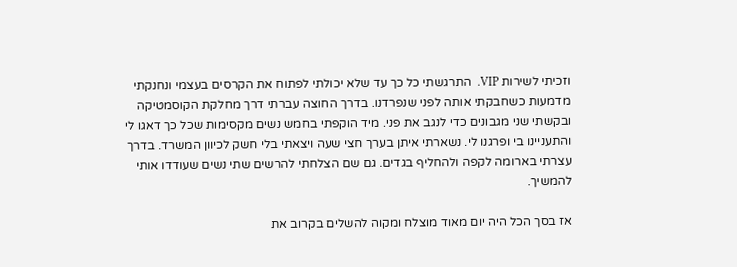וזכיתי לשירות VIP.  התרגשתי כל כך עד שלא יכולתי לפתוח את הקרסים בעצמי ונחנקתי מדמעות כשחבקתי אותה לפני שנפרדנו. בדרך החוצה עברתי דרך מחלקת הקוסמטיקה ובקשתי שני מגבונים כדי לנגב את פני. מיד הוקפתי בחמש נשים מקסימות שכל כך דאגו לי והתעניינו בי ופרגנו לי. נשארתי איתן בערך חצי שעה ויצאתי בלי חשק לכיוון המשרד. בדרך עצרתי בארומה לקפה ולהחליף בגדים. גם שם הצלחתי להרשים שתי נשים שעודדו אותי להמשיך.

אז בסך הכל היה יום מאוד מוצלח ומקוה להשלים בקרוב את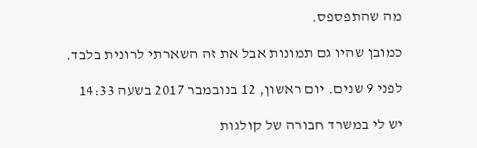מה שהתפספס.

כמובן שהיו גם תמונות אבל את זה השארתי לרונית בלבד.

לפני 9 שנים. יום ראשון, 12 בנובמבר 2017 בשעה 14:33

יש לי במשרד חבורה של קולגות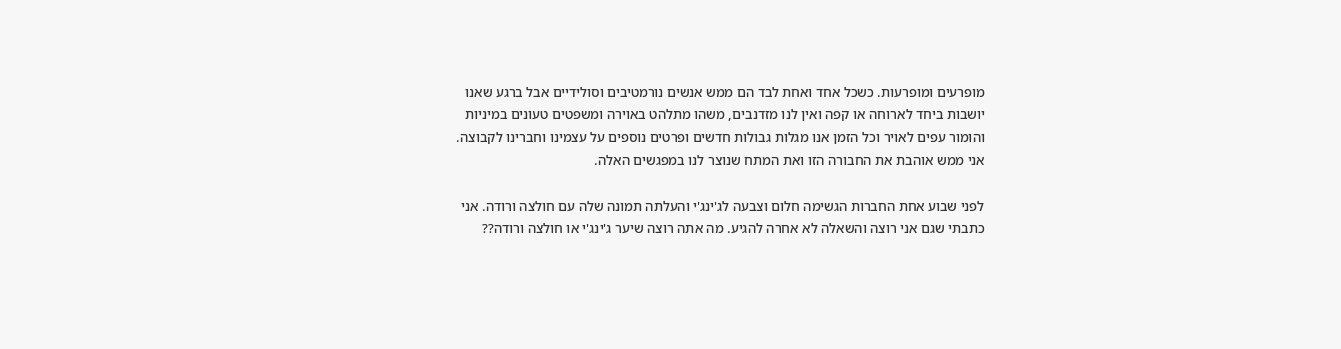מופרעים ומופרעות. כשכל אחד ואחת לבד הם ממש אנשים נורמטיבים וסולידיים אבל ברגע שאנו יושבות ביחד לארוחה או קפה ואין לנו מזדנבים, משהו מתלהט באוירה ומשפטים טעונים במיניות והומור עפים לאויר וכל הזמן אנו מגלות גבולות חדשים ופרטים נוספים על עצמינו וחברינו לקבוצה. אני ממש אוהבת את החבורה הזו ואת המתח שנוצר לנו במפגשים האלה.

לפני שבוע אחת החברות הגשימה חלום וצבעה לג'ינג'י והעלתה תמונה שלה עם חולצה ורודה. אני כתבתי שגם אני רוצה והשאלה לא אחרה להגיע. מה אתה רוצה שיער ג'ינג'י או חולצה ורודה??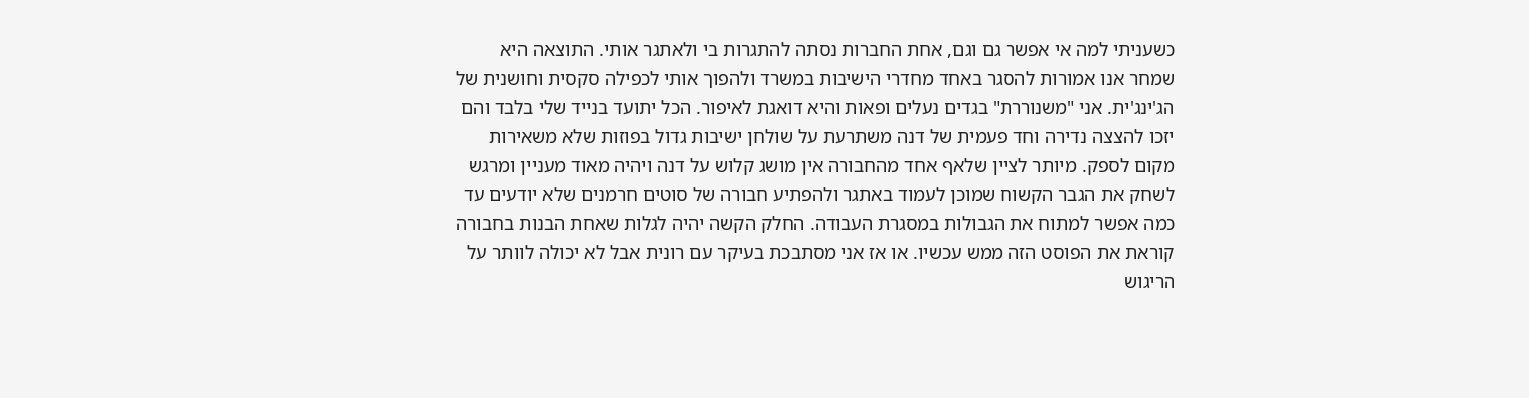כשעניתי למה אי אפשר גם וגם, אחת החברות נסתה להתגרות בי ולאתגר אותי. התוצאה היא שמחר אנו אמורות להסגר באחד מחדרי הישיבות במשרד ולהפוך אותי לכפילה סקסית וחושנית של הג'ינג'ית. אני "משנוררת" בגדים נעלים ופאות והיא דואגת לאיפור. הכל יתועד בנייד שלי בלבד והם יזכו להצצה נדירה וחד פעמית של דנה משתרעת על שולחן ישיבות גדול בפוזות שלא משאירות מקום לספק. מיותר לציין שלאף אחד מהחבורה אין מושג קלוש על דנה ויהיה מאוד מעניין ומרגש לשחק את הגבר הקשוח שמוכן לעמוד באתגר ולהפתיע חבורה של סוטים חרמנים שלא יודעים עד כמה אפשר למתוח את הגבולות במסגרת העבודה. החלק הקשה יהיה לגלות שאחת הבנות בחבורה קוראת את הפוסט הזה ממש עכשיו. או אז אני מסתבכת בעיקר עם רונית אבל לא יכולה לוותר על הריגוש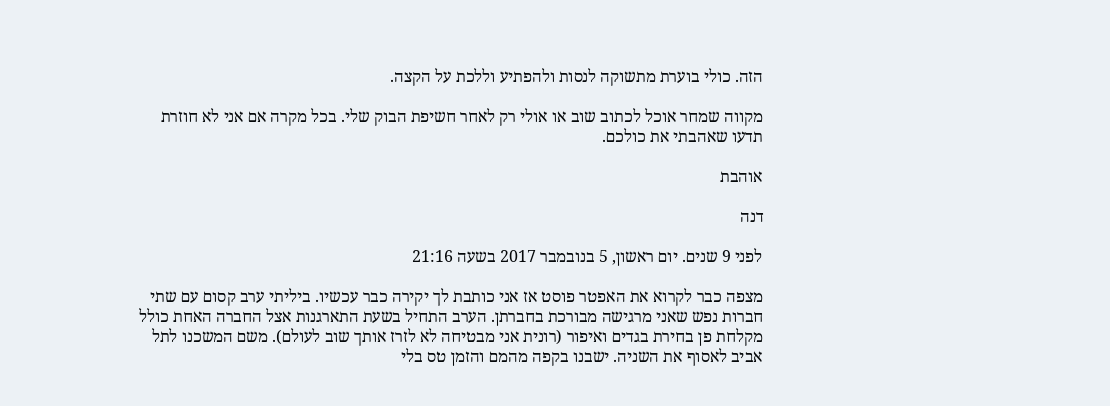הזה. כולי בוערת מתשוקה לנסות ולהפתיע וללכת על הקצה.

מקווה שמחר אוכל לכתוב שוב או אולי רק לאחר חשיפת הבוק שלי. בכל מקרה אם אני לא חוזרת תדעו שאהבתי את כולכם.

אוהבת

דנה

לפני 9 שנים. יום ראשון, 5 בנובמבר 2017 בשעה 21:16

מצפה כבר לקרוא את האפטר פוסט אז אני כותבת לך יקירה כבר עכשיו. ביליתי ערב קסום עם שתי חברות נפש שאני מרגישה מבורכת בחברתן. הערב התחיל בשעת התארגנות אצל החברה האחת כולל מקלחת פן בחירת בגדים ואיפור (רונית אני מבטיחה לא לזרז אותך שוב לעולם). משם המשכנו לתל אביב לאסוף את השניה. ישבנו בקפה מהמם והזמן טס בלי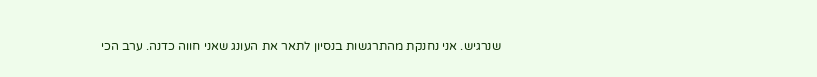שנרגיש. אני נחנקת מהתרגשות בנסיון לתאר את העונג שאני חווה כדנה. ערב הכי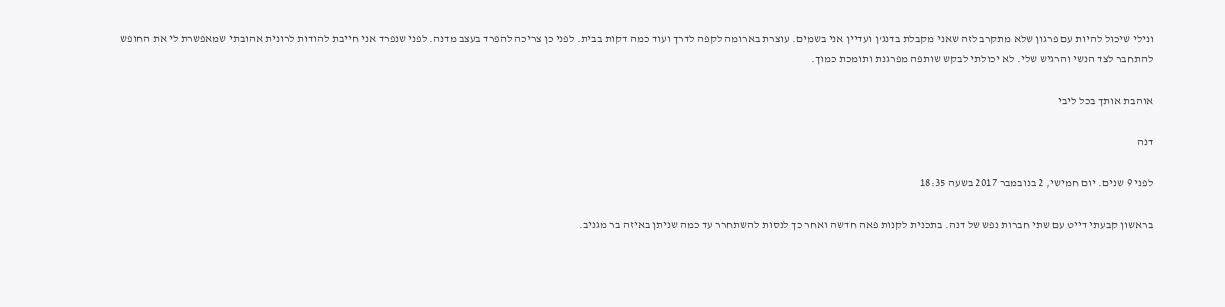ונילי שיכול להיות עם פרגון שלא מתקרב לזה שאני מקבלת בדנג'ן ועדיין אני בשמים. עוצרת בארומה לקפה לדרך ועוד כמה דקות בבית. לפני כן צריכה להפרד בעצב מדנה. לפני שנפרד אני חייבת להודות לרונית אהובתי שמאפשרת לי את החופש להתחבר לצד הנשי והרגיש שלי. לא יכולתי לבקש שותפה מפרגנת ותומכת כמוך.

אוהבת אותך בכל ליבי

דנה

לפני 9 שנים. יום חמישי, 2 בנובמבר 2017 בשעה 18:35

בראשון קבעתי דייט עם שתי חברות נפש של דנה. בתכנית לקנות פאה חדשה ואחר כך לנסות להשתחרר עד כמה שניתן באיזה בר מגניב.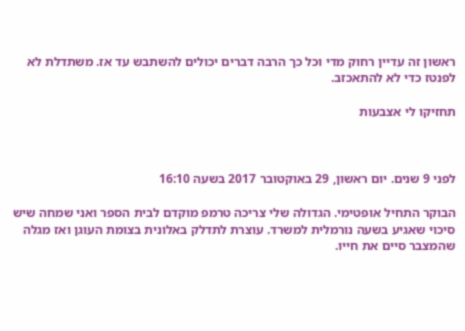ראשון זה עדיין רחוק מדי וכל כך הרבה דברים יכולים להשתבש עד אז. משתדלת לא לפנטז כדי לא להתאכזב.

תחזיקו לי אצבעות



לפני 9 שנים. יום ראשון, 29 באוקטובר 2017 בשעה 16:10

הבוקר התחיל אופטימי. הגדולה שלי צריכה טרמפ מוקדם לבית הספר ואני שמחה שיש סיכוי שאגיע בשעה נורמלית למשרד. עוצרת לתדלק באלונית בצומת העוגן ואז מגלה שהמצבר סיים את חייו.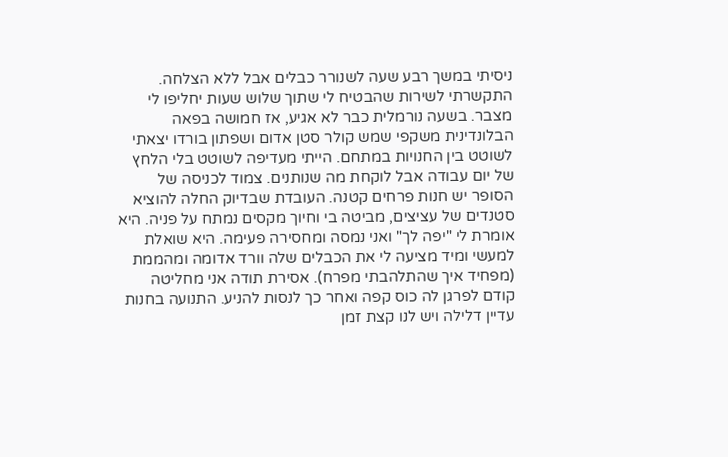ניסיתי במשך רבע שעה לשנורר כבלים אבל ללא הצלחה. התקשרתי לשירות שהבטיח לי שתוך שלוש שעות יחליפו לי מצבר. בשעה נורמלית כבר לא אגיע, אז חמושה בפאה הבלונדינית משקפי שמש קולר סטן אדום ושפתון בורדו יצאתי לשוטט בין החנויות במתחם. הייתי מעדיפה לשוטט בלי הלחץ של יום עבודה אבל לוקחת מה שנותנים. צמוד לכניסה של הסופר יש חנות פרחים קטנה. העובדת שבדיוק החלה להוציא סטנדים של עציצים, מביטה בי וחיוך מקסים נמתח על פניה. היא אומרת לי "יפה לך" ואני נמסה ומחסירה פעימה. היא שואלת למעשי ומיד מציעה לי את הכבלים שלה וורד אדומה ומהממת (מפחיד איך שהתלהבתי מפרח). אסירת תודה אני מחליטה קודם לפרגן לה כוס קפה ואחר כך לנסות להניע. התנועה בחנות עדיין דלילה ויש לנו קצת זמן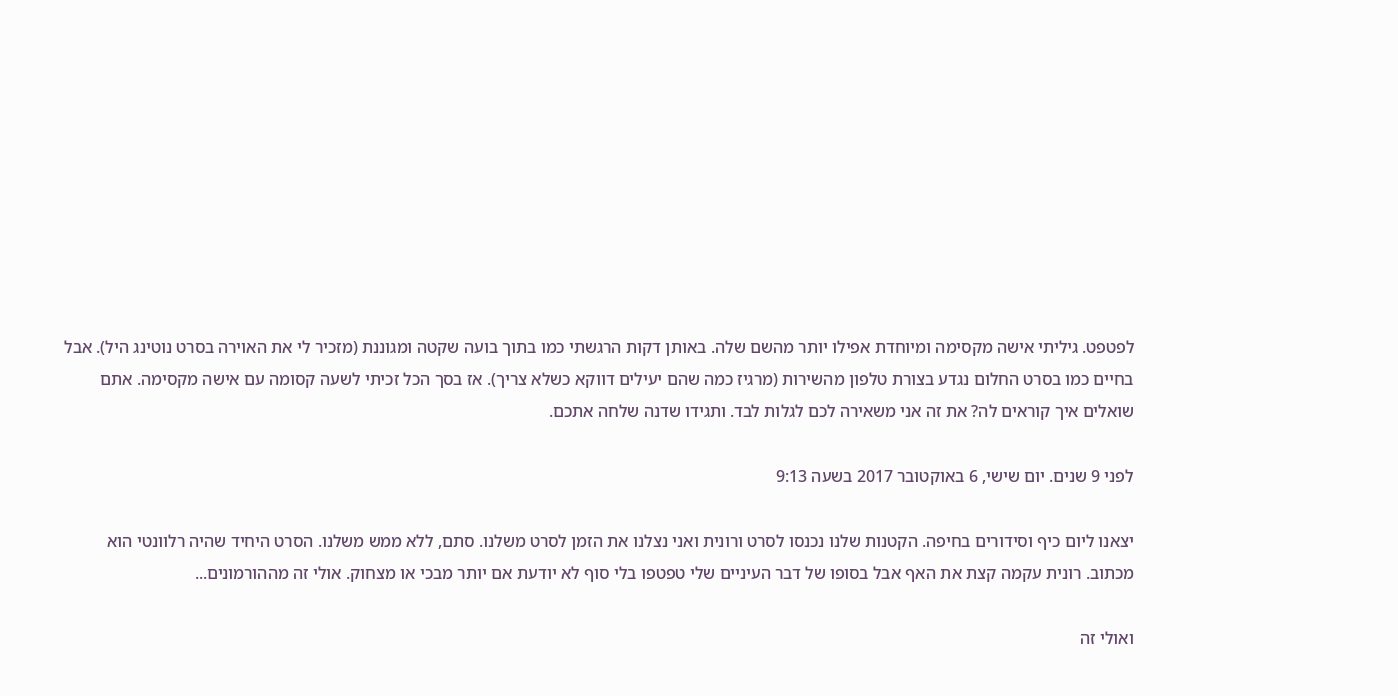לפטפט. גיליתי אישה מקסימה ומיוחדת אפילו יותר מהשם שלה. באותן דקות הרגשתי כמו בתוך בועה שקטה ומגוננת (מזכיר לי את האוירה בסרט נוטינג היל). אבל בחיים כמו בסרט החלום נגדע בצורת טלפון מהשירות (מרגיז כמה שהם יעילים דווקא כשלא צריך). אז בסך הכל זכיתי לשעה קסומה עם אישה מקסימה. אתם שואלים איך קוראים לה? את זה אני משאירה לכם לגלות לבד. ותגידו שדנה שלחה אתכם.

לפני 9 שנים. יום שישי, 6 באוקטובר 2017 בשעה 9:13

יצאנו ליום כיף וסידורים בחיפה. הקטנות שלנו נכנסו לסרט ורונית ואני נצלנו את הזמן לסרט משלנו. סתם, ללא ממש משלנו. הסרט היחיד שהיה רלוונטי הוא מכתוב. רונית עקמה קצת את האף אבל בסופו של דבר העיניים שלי טפטפו בלי סוף לא יודעת אם יותר מבכי או מצחוק. אולי זה מההורמונים...

ואולי זה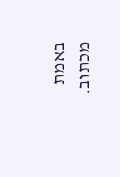באמת מכתוב.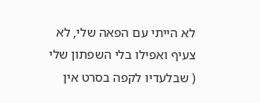לא הייתי עם הפאה שלי, לא צעיף ואפילו בלי השפתון שלי ( שבלעדיו לקפה בסרט אין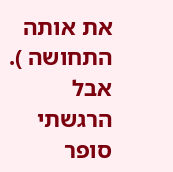את אותה התחושה ). אבל הרגשתי סופר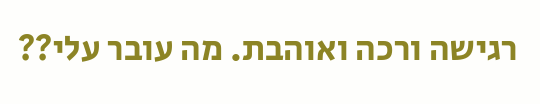רגישה ורכה ואוהבת. מה עובר עלי??